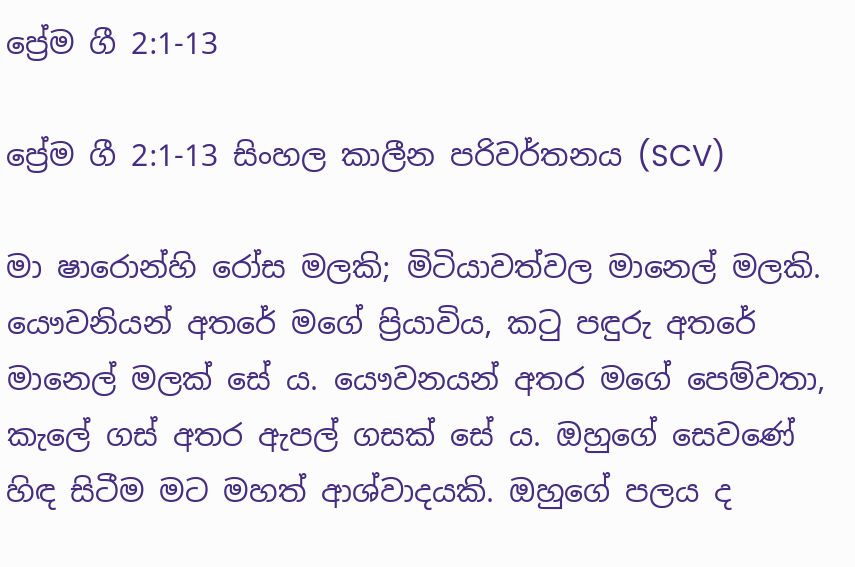ප්‍රේම ගී 2:1-13

ප්‍රේම ගී 2:1-13 සිංහල කාලීන පරිවර්තනය (SCV)

මා ෂාරොන්හි රෝස මලකි; මිටියාවත්වල මානෙල් මලකි. යෞවනියන් අතරේ මගේ ප්‍රියාවිය, කටු පඳුරු අතරේ මානෙල් මලක් සේ ය. යෞවනයන් අතර මගේ පෙම්වතා, කැලේ ගස් අතර ඇපල් ගසක් සේ ය. ඔහුගේ සෙවණේ හිඳ සිටීම මට මහත් ආශ්වාදයකි. ඔහුගේ පලය ද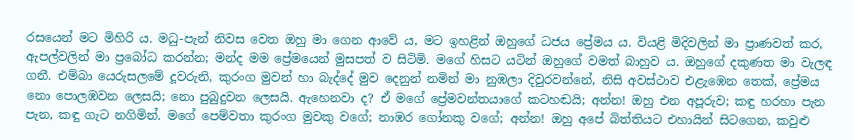රසයෙන් මට මිහිරි ය. මධු-පැන් නිවස වෙත ඔහු මා ගෙන ආවේ ය, මට ඉහළින් ඔහුගේ ධජය ප්‍රේමය ය. වියළි මිදිවලින් මා ප්‍රාණවත් කර, ඇපල්වලින් මා ප්‍රබෝධ කරන්න; මන්ද මම ප්‍රේමයෙන් මුසපත් ව සිටිමි. මගේ හිසට යටින් ඔහුගේ වමත් බාහුව ය. ඔහුගේ දකුණත මා වැලඳ ගනී. එම්බා යෙරුසලමේ දූවරුනි, කුරංග මුවන් හා බැද්දේ මුව දෙනුන් නමින් මා නුඹලා දිවුරවන්නේ, නිසි අවස්ථාව එළැඹෙන තෙක්, ප්‍රේමය නො පොලඹවන ලෙසයි; නො පුබුදුවන ලෙසයි. ඇහෙනවා ද? ඒ මගේ ප්‍රේමවන්තයාගේ කටහඬයි; අන්න! ඔහු එන අපූරුව; කඳු හරහා පැන පැන, කඳු ගැට නගිමින්. මගේ පෙම්වතා කුරංග මුවකු වගේ; නාඹර ගෝනකු වගේ; අන්න! ඔහු අපේ බිත්තියට එහායින් සිටගෙන, කවුළු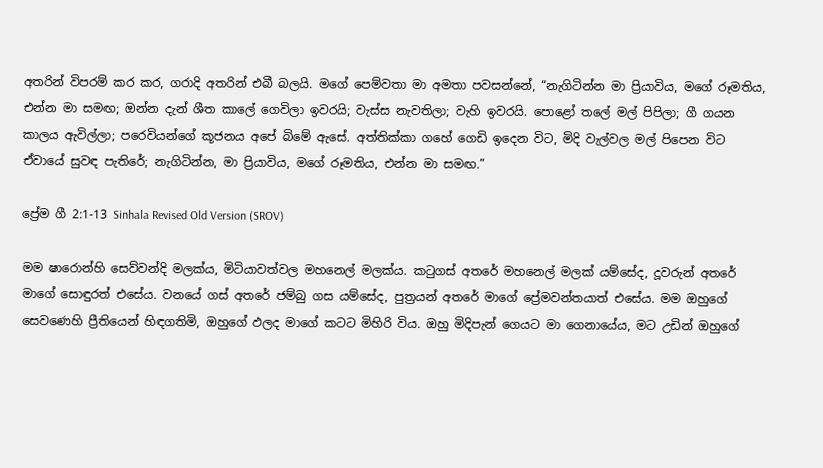අතරින් විපරම් කර කර, ගරාදි අතරින් එබී බලයි. මගේ පෙම්වතා මා අමතා පවසන්නේ, “නැගිටින්න මා ප්‍රියාවිය, මගේ රූමතිය, එන්න මා සමඟ; ඔන්න දැන් ශීත කාලේ ගෙවිලා ඉවරයි; වැස්ස නැවතිලා; වැහි ඉවරයි. පොළෝ තලේ මල් පිපිලා; ගී ගයන කාලය ඇවිල්ලා; පරෙවියන්ගේ කූජනය අපේ බිමේ ඇසේ. අත්තික්කා ගහේ ගෙඩි ඉදෙන විට, මිදි වැල්වල මල් පිපෙන විට ඒවායේ සුවඳ පැතිරේ; නැගිටින්න, මා ප්‍රියාවිය, මගේ රූමතිය, එන්න මා සමඟ.”

ප්‍රේම ගී 2:1-13 Sinhala Revised Old Version (SROV)

මම ෂාරොන්හි සෙව්වන්දි මලක්ය, මිටියාවත්වල මහනෙල් මලක්ය. කටුගස් අතරේ මහනෙල් මලක් යම්සේද, දූවරුන් අතරේ මාගේ සොඳුරත් එසේය. වනයේ ගස් අතරේ ජම්බු ගස යම්සේද, පුත්‍රයන් අතරේ මාගේ ප්‍රේමවන්තයාත් එසේය. මම ඔහුගේ සෙවණෙහි ප්‍රීතියෙන් හිඳගතිමි, ඔහුගේ ඵලද මාගේ කටට මිහිරි විය. ඔහු මිදිපැන් ගෙයට මා ගෙනායේය, මට උඩින් ඔහුගේ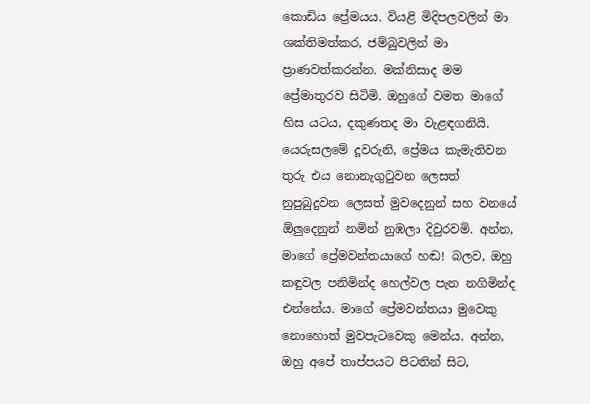කොඩිය ප්‍රේමයය. වියළි මිදිපලවලින් මා ශක්තිමත්කර, ජම්බුවලින් මා ප්‍රාණවත්කරන්න. මක්නිසාද මම ප්‍රේමාතුරව සිටිමි. ඔහුගේ වමත මාගේ හිස යටය, දකුණතද මා වැළඳගනියි. යෙරුසලමේ දූවරුනි, ප්‍රේමය කැමැතිවන තුරු එය නොනැගුටුවන ලෙසත් නුපුබුදුවන ලෙසත් මුවදෙනුන් සහ වනයේ ඕලුදෙනුන් නමින් නුඹලා දිවුරවමි. අන්න, මාගේ ප්‍රේමවන්තයාගේ හඬ! බලව, ඔහු කඳුවල පනිමින්ද හෙල්වල පැන නගිමින්ද එන්නේය. මාගේ ප්‍රේමවන්තයා මුවෙකු නොහොත් මුවපැටවෙකු මෙන්ය. අන්න, ඔහු අපේ තාප්පයට පිටතින් සිට,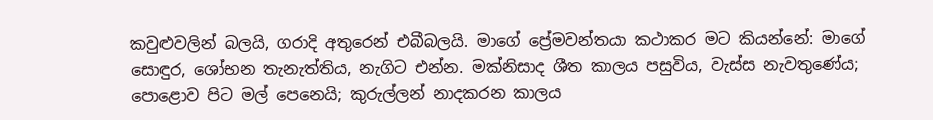කවුළුවලින් බලයි, ගරාදි අතුරෙන් එබීබලයි. මාගේ ප්‍රේමවන්තයා කථාකර මට කියන්නේ: මාගේ සොඳුර, ශෝභන තැනැත්තිය, නැගිට එන්න. මක්නිසාද ශීත කාලය පසුවිය, වැස්ස නැවතුණේය; පොළොව පිට මල් පෙනෙයි; කුරුල්ලන් නාදකරන කාලය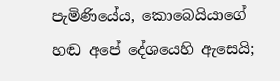පැමිණියේය, කොබෙයියාගේ හඬ අපේ දේශයෙහි ඇසෙයි;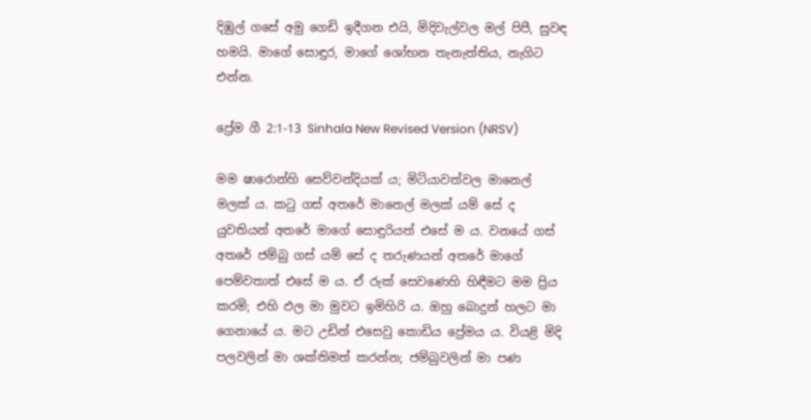දිඹුල් ගසේ අමු ගෙඩි ඉදීගන එයි, මිදිවැල්වල මල් පිපී, සුවඳ හමයි. මාගේ සොඳුර, මාගේ ශෝභන තැනැත්තිය, නැගිට එන්න.

ප්‍රේම ගී 2:1-13 Sinhala New Revised Version (NRSV)

මම ෂාරොන්හි සෙව්වන්දියක් ය; මිටියාවත්වල මානෙල් මලක් ය. කටු ගස් අතරේ මානෙල් මලක් යම් සේ ද යුවතියන් අතරේ මාගේ සොඳුරියත් එසේ ම ය. වනයේ ගස් අතරේ ජම්බු ගස් යම් සේ ද තරුණයන් අතරේ මාගේ පෙම්වතාත් එසේ ම ය. ඒ රුක් සෙවණෙහි හිඳීමට මම ප්‍රිය කරමි; එහි ඵල මා මුවට ඉමිහිරි ය. ඔහු බොදුන් හලට මා ගෙනායේ ය. මට උඩින් එසෙවු කොඩිය ප්‍රේමය ය. වියළි මිදි පලවලින් මා ශක්තිමත් කරන්න; ජම්බුවලින් මා පණ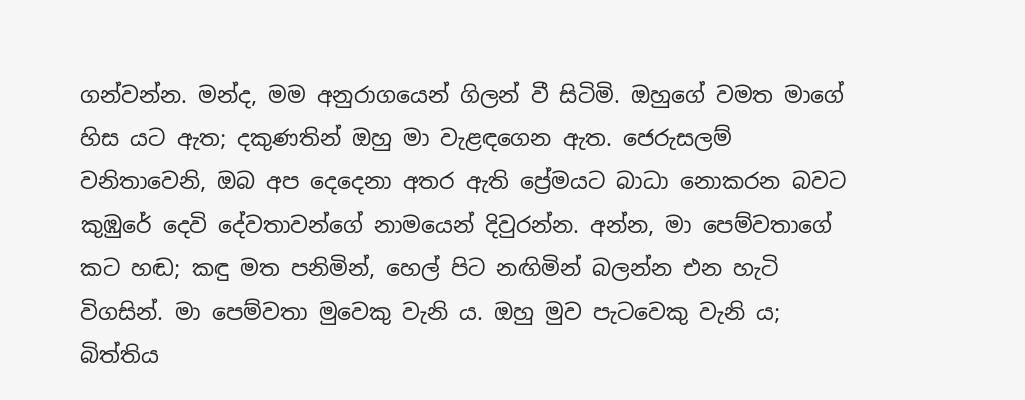ගන්වන්න. මන්ද, මම අනුරාගයෙන් ගිලන් වී සිටිමි. ඔහුගේ වමත මාගේ හිස යට ඇත; දකුණතින් ඔහු මා වැළඳගෙන ඇත. ජෙරුසලම් වනිතාවෙනි, ඔබ අප දෙදෙනා අතර ඇති ප්‍රේමයට බාධා නොකරන බවට කුඹුරේ දෙවි දේවතාවන්ගේ නාමයෙන් දිවුරන්න. අන්න, මා පෙම්වතාගේ කට හඬ; කඳු මත පනිමින්, හෙල් පිට නඟිමින් බලන්න එන හැටි විගසින්. මා පෙම්වතා මුවෙකු වැනි ය. ඔහු මුව පැටවෙකු වැනි ය; බිත්තිය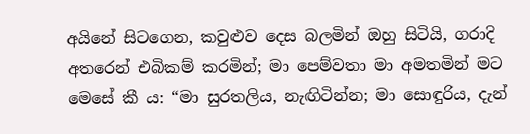අයිනේ සිටගෙන, කවුළුව දෙස බලමින් ඔහු සිටියි, ගරාදි අතරෙන් එබිකම් කරමින්; මා පෙම්වතා මා අමතමින් මට මෙසේ කී ය: “මා සුරතලිය, නැඟිටින්න; මා සොඳුරිය, දැන්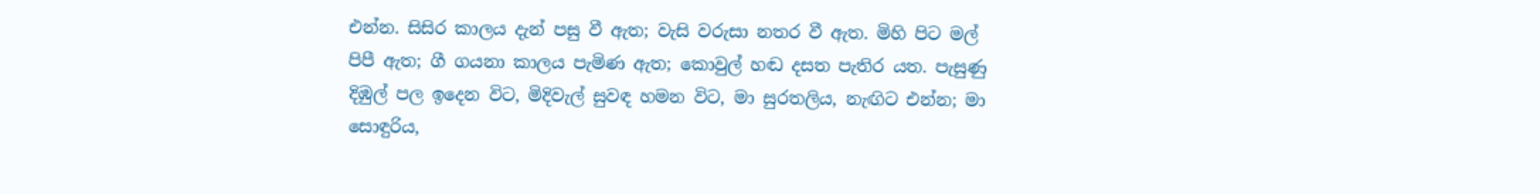එන්න. සිසිර කාලය දැන් පසු වී ඇත; වැසි වරුසා නතර වී ඇත. මිහි පිට මල් පිපී ඇත; ගී ගයනා කාලය පැමිණ ඇත; කොවුල් හඬ දසත පැතිර යත. පැසුණු දිඹුල් පල ඉදෙන විට, මිදිවැල් සුවඳ හමන විට, මා සුරතලිය, නැඟිට එන්න; මා සොඳුරිය,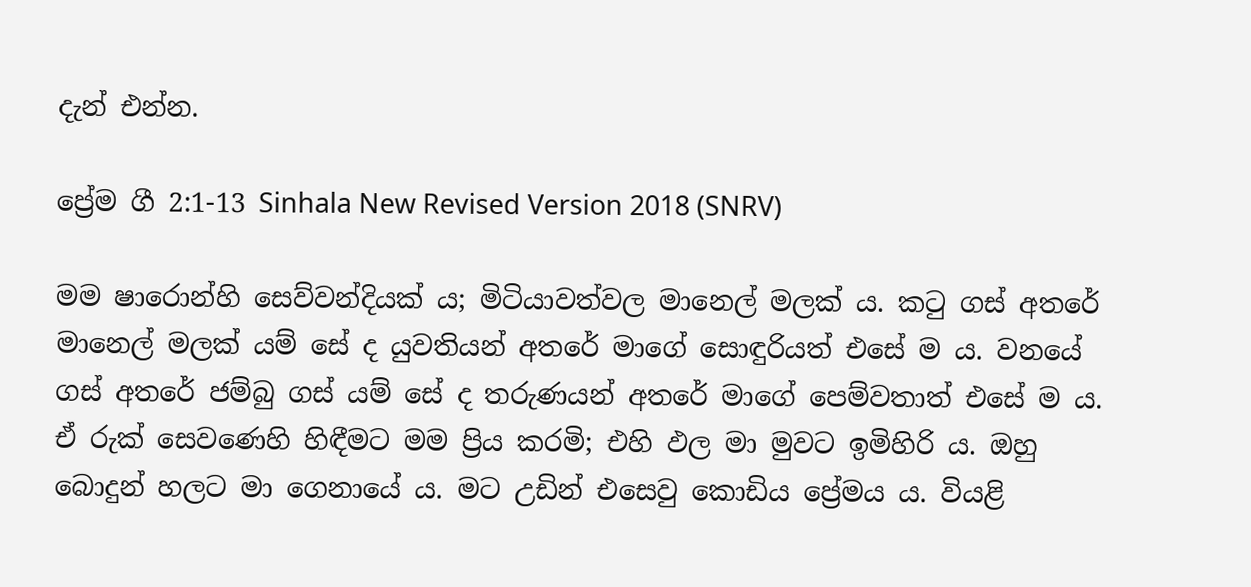දැන් එන්න.

ප්‍රේම ගී 2:1-13 Sinhala New Revised Version 2018 (SNRV)

මම ෂාරොන්හි සෙව්වන්දියක් ය; මිටියාවත්වල මානෙල් මලක් ය. කටු ගස් අතරේ මානෙල් මලක් යම් සේ ද යුවතියන් අතරේ මාගේ සොඳුරියත් එසේ ම ය. වනයේ ගස් අතරේ ජම්බු ගස් යම් සේ ද තරුණයන් අතරේ මාගේ පෙම්වතාත් එසේ ම ය. ඒ රුක් සෙවණෙහි හිඳීමට මම ප්‍රිය කරමි; එහි ඵල මා මුවට ඉමිහිරි ය. ඔහු බොදුන් හලට මා ගෙනායේ ය. මට උඩින් එසෙවු කොඩිය ප්‍රේමය ය. වියළි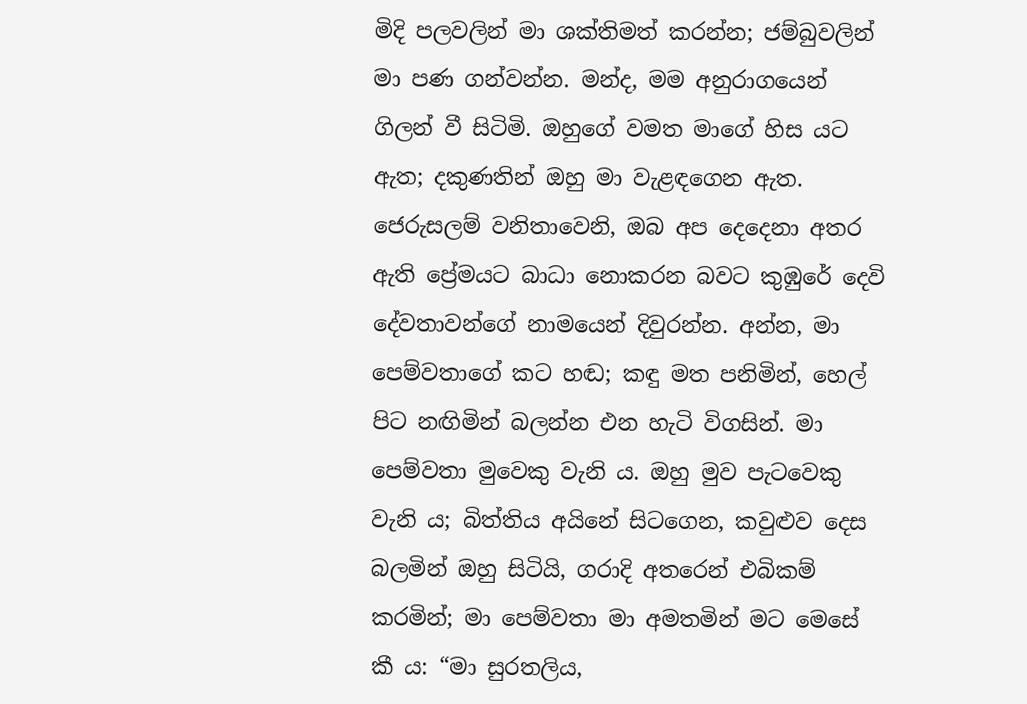මිදි පලවලින් මා ශක්තිමත් කරන්න; ජම්බුවලින් මා පණ ගන්වන්න. මන්ද, මම අනුරාගයෙන් ගිලන් වී සිටිමි. ඔහුගේ වමත මාගේ හිස යට ඇත; දකුණතින් ඔහු මා වැළඳගෙන ඇත. ජෙරුසලම් වනිතාවෙනි, ඔබ අප දෙදෙනා අතර ඇති ප්‍රේමයට බාධා නොකරන බවට කුඹුරේ දෙවි දේවතාවන්ගේ නාමයෙන් දිවුරන්න. අන්න, මා පෙම්වතාගේ කට හඬ; කඳු මත පනිමින්, හෙල් පිට නඟිමින් බලන්න එන හැටි විගසින්. මා පෙම්වතා මුවෙකු වැනි ය. ඔහු මුව පැටවෙකු වැනි ය; බිත්තිය අයිනේ සිටගෙන, කවුළුව දෙස බලමින් ඔහු සිටියි, ගරාදි අතරෙන් එබිකම් කරමින්; මා පෙම්වතා මා අමතමින් මට මෙසේ කී ය: “මා සුරතලිය,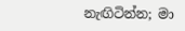නැඟිටින්න; මා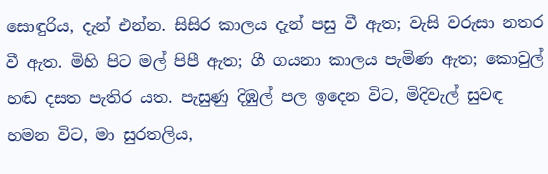සොඳුරිය, දැන් එන්න. සිසිර කාලය දැන් පසු වී ඇත; වැසි වරුසා නතර වී ඇත. මිහි පිට මල් පිපී ඇත; ගී ගයනා කාලය පැමිණ ඇත; කොවුල් හඬ දසත පැතිර යත. පැසුණු දිඹුල් පල ඉදෙන විට, මිදිවැල් සුවඳ හමන විට, මා සුරතලිය,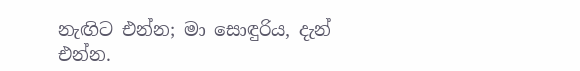නැඟිට එන්න; මා සොඳුරිය, දැන් එන්න.